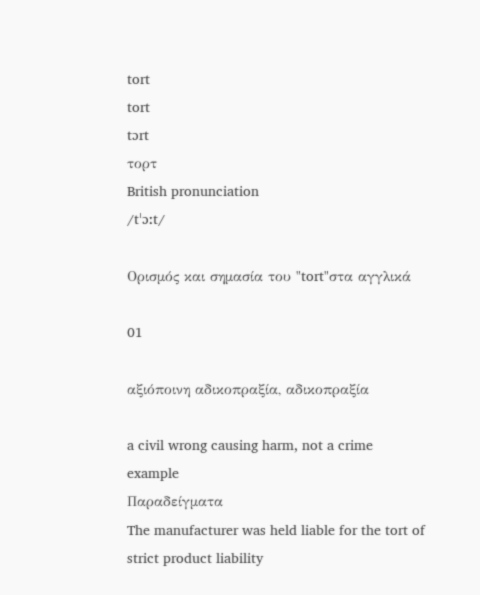tort
tort
tɔrt
τορτ
British pronunciation
/tˈɔːt/

Ορισμός και σημασία του "tort"στα αγγλικά

01

αξιόποινη αδικοπραξία, αδικοπραξία

a civil wrong causing harm, not a crime
example
Παραδείγματα
The manufacturer was held liable for the tort of strict product liability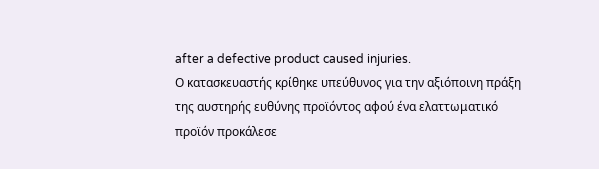after a defective product caused injuries.
Ο κατασκευαστής κρίθηκε υπεύθυνος για την αξιόποινη πράξη της αυστηρής ευθύνης προϊόντος αφού ένα ελαττωματικό προϊόν προκάλεσε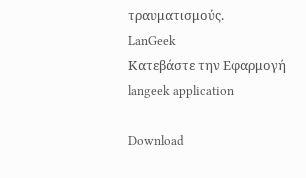τραυματισμούς.
LanGeek
Κατεβάστε την Εφαρμογή
langeek application

Download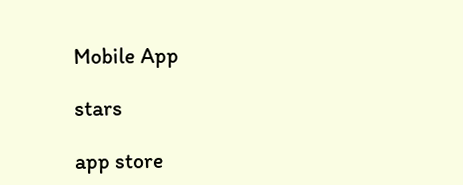Mobile App

stars

app store